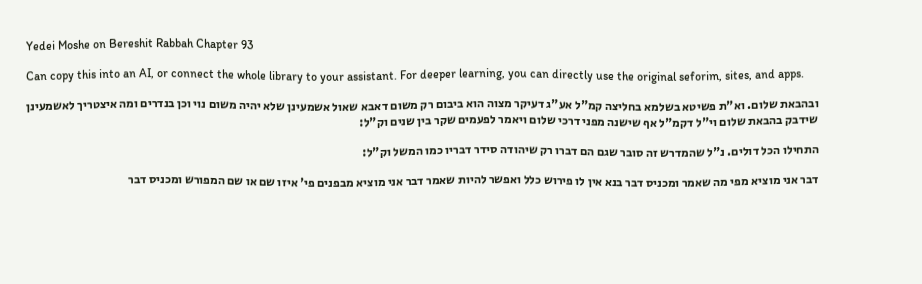Yedei Moshe on Bereshit Rabbah Chapter 93

Can copy this into an AI, or connect the whole library to your assistant. For deeper learning, you can directly use the original seforim, sites, and apps.

ובהבאת שלום. וא"ת פשיטא בשלמא בחליצה קמ"ל אע"ג דעיקר מצוה הוא ביבום רק משום דאבא שאול אשמעינן שלא יהיה משום נוי וכן בנדרים ומה איצטריך לאשמעינן שידבק בהבאת שלום וי"ל דקמ"ל אף שישנה מפני דרכי שלום ויאמר לפעמים שקר בין שנים וק"ל:

התחילו הכל דולים. נ"ל שהמדרש זה סובר שגם הם דברו רק שיהודה סידר דבריו כמו המשל וק"ל:

דבר אני מוציא מפי מה שאמר ומכניס דבר בנא אין לו פירוש כלל ואפשר להיות שאמר דבר אני מוציא מבפנים פי' איזו שם או שם המפורש ומכניס דבר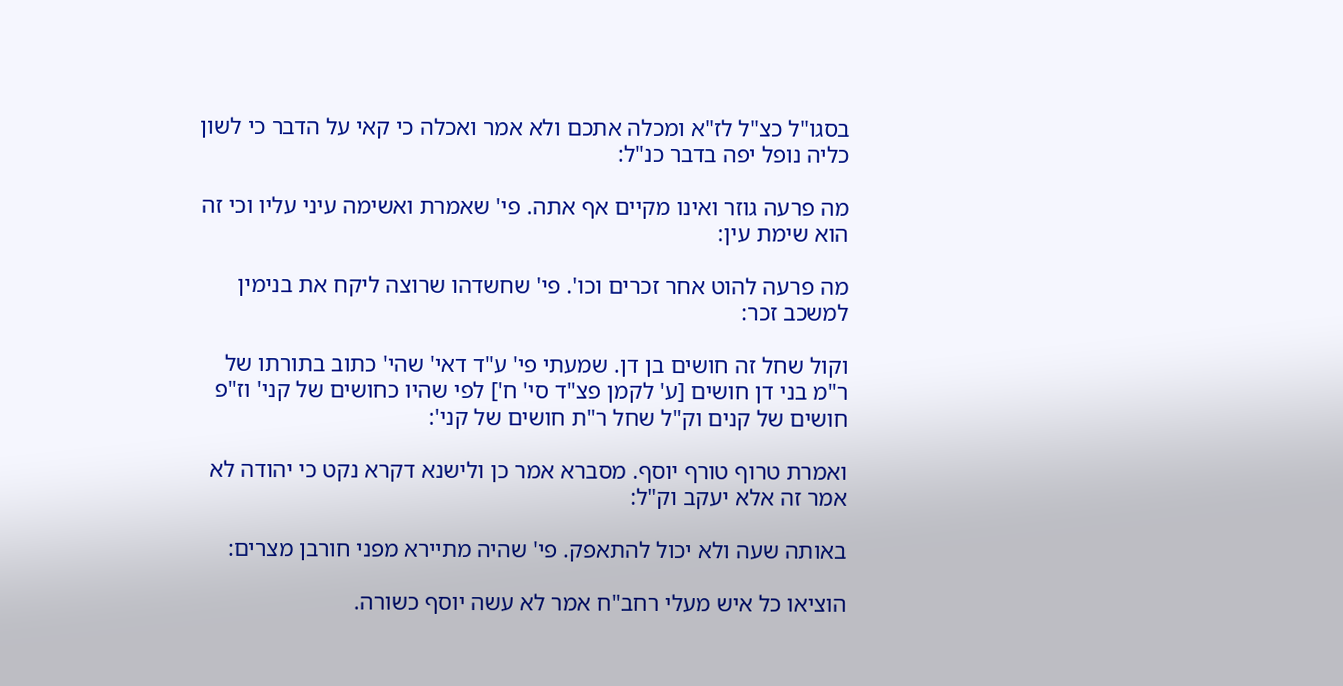בסגו"ל כצ"ל לז"א ומכלה אתכם ולא אמר ואכלה כי קאי על הדבר כי לשון כליה נופל יפה בדבר כנ"ל:

מה פרעה גוזר ואינו מקיים אף אתה. פי' שאמרת ואשימה עיני עליו וכי זה הוא שימת עין:

מה פרעה להוט אחר זכרים וכו'. פי' שחשדהו שרוצה ליקח את בנימין למשכב זכר:

וקול שחל זה חושים בן דן. שמעתי פי' ע"ד דאי' שהי' כתוב בתורתו של ר"מ בני דן חושים [ע' לקמן פצ"ד סי' ח'] לפי שהיו כחושים של קני' וז"פ חושים של קנים וק"ל שחל ר"ת חושים של קני':

ואמרת טרוף טורף יוסף. מסברא אמר כן ולישנא דקרא נקט כי יהודה לא אמר זה אלא יעקב וק"ל:

באותה שעה ולא יכול להתאפק. פי' שהיה מתיירא מפני חורבן מצרים:

הוציאו כל איש מעלי רחב"ח אמר לא עשה יוסף כשורה.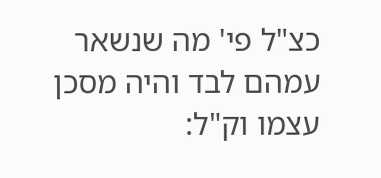כצ"ל פי' מה שנשאר עמהם לבד והיה מסכן עצמו וק"ל: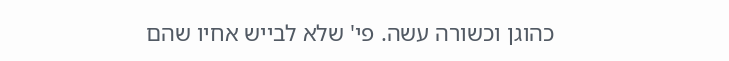כהוגן וכשורה עשה. פי' שלא לבייש אחיו שהם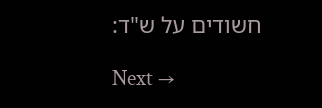חשודים על ש"ד:

Next →